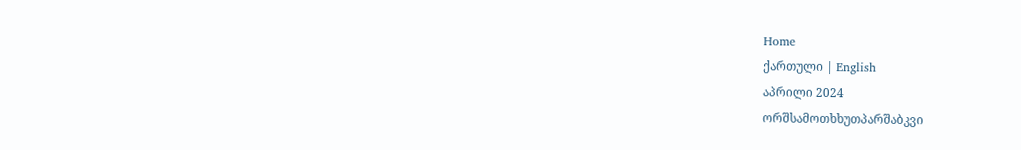Home
ქართული | English
აპრილი 2024
ორშსამოთხხუთპარშაბკვი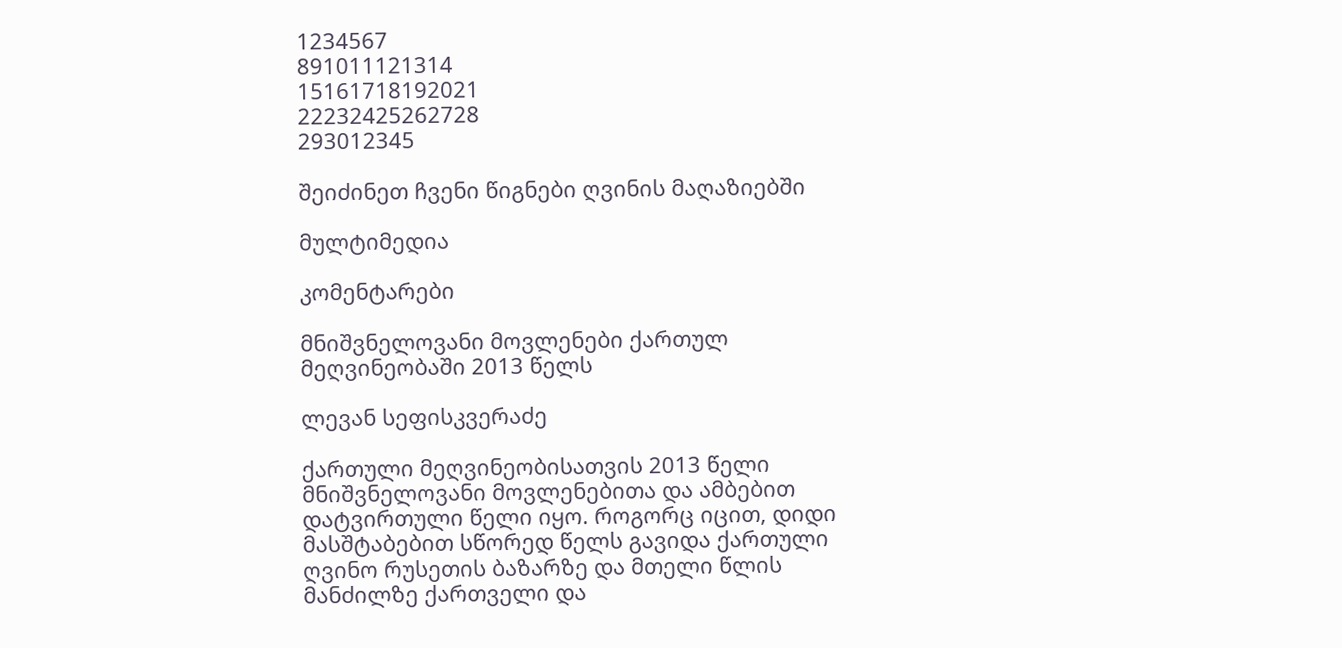1234567
891011121314
15161718192021
22232425262728
293012345

შეიძინეთ ჩვენი წიგნები ღვინის მაღაზიებში

მულტიმედია

კომენტარები

მნიშვნელოვანი მოვლენები ქართულ მეღვინეობაში 2013 წელს

ლევან სეფისკვერაძე

ქართული მეღვინეობისათვის 2013 წელი მნიშვნელოვანი მოვლენებითა და ამბებით დატვირთული წელი იყო. როგორც იცით, დიდი მასშტაბებით სწორედ წელს გავიდა ქართული ღვინო რუსეთის ბაზარზე და მთელი წლის მანძილზე ქართველი და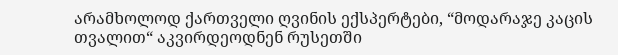არამხოლოდ ქართველი ღვინის ექსპერტები, “მოდარაჯე კაცის თვალით“ აკვირდეოდნენ რუსეთში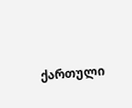ქართული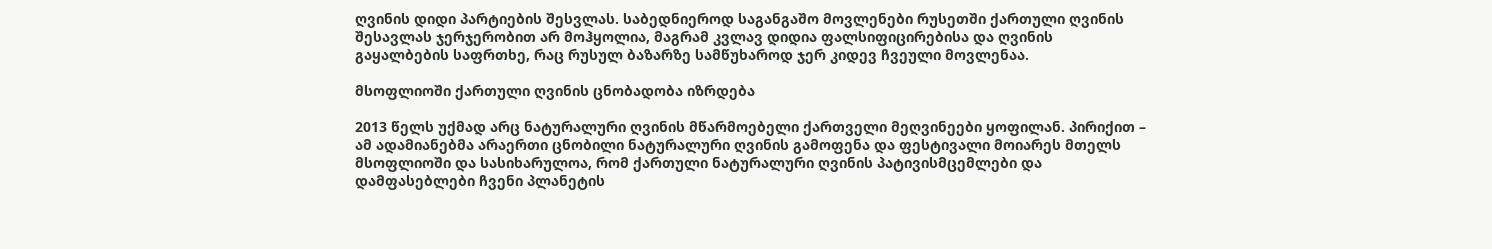ღვინის დიდი პარტიების შესვლას. საბედნიეროდ საგანგაშო მოვლენები რუსეთში ქართული ღვინის შესავლას ჯერჯერობით არ მოჰყოლია, მაგრამ კვლავ დიდია ფალსიფიცირებისა და ღვინის გაყალბების საფრთხე, რაც რუსულ ბაზარზე სამწუხაროდ ჯერ კიდევ ჩვეული მოვლენაა.

მსოფლიოში ქართული ღვინის ცნობადობა იზრდება

2013 წელს უქმად არც ნატურალური ღვინის მწარმოებელი ქართველი მეღვინეები ყოფილან. პირიქით – ამ ადამიანებმა არაერთი ცნობილი ნატურალური ღვინის გამოფენა და ფესტივალი მოიარეს მთელს მსოფლიოში და სასიხარულოა, რომ ქართული ნატურალური ღვინის პატივისმცემლები და დამფასებლები ჩვენი პლანეტის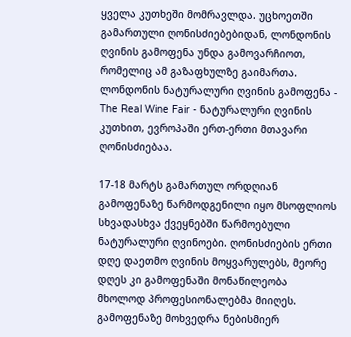ყველა კუთხეში მომრავლდა. უცხოეთში გამართული ღონისძიებებიდან, ლონდონის ღვინის გამოფენა უნდა გამოვარჩიოთ, რომელიც ამ გაზაფხულზე გაიმართა. ლონდონის ნატურალური ღვინის გამოფენა - The Real Wine Fair - ნატურალური ღვინის კუთხით, ევროპაში ერთ-ერთი მთავარი ღონისძიებაა.

17-18 მარტს გამართულ ორდღიან გამოფენაზე წარმოდგენილი იყო მსოფლიოს სხვადასხვა ქვეყნებში წარმოებული ნატურალური ღვინოები. ღონისძიების ერთი დღე დაეთმო ღვინის მოყვარულებს, მეორე დღეს კი გამოფენაში მონაწილეობა მხოლოდ პროფესიონალებმა მიიღეს. გამოფენაზე მოხვედრა ნებისმიერ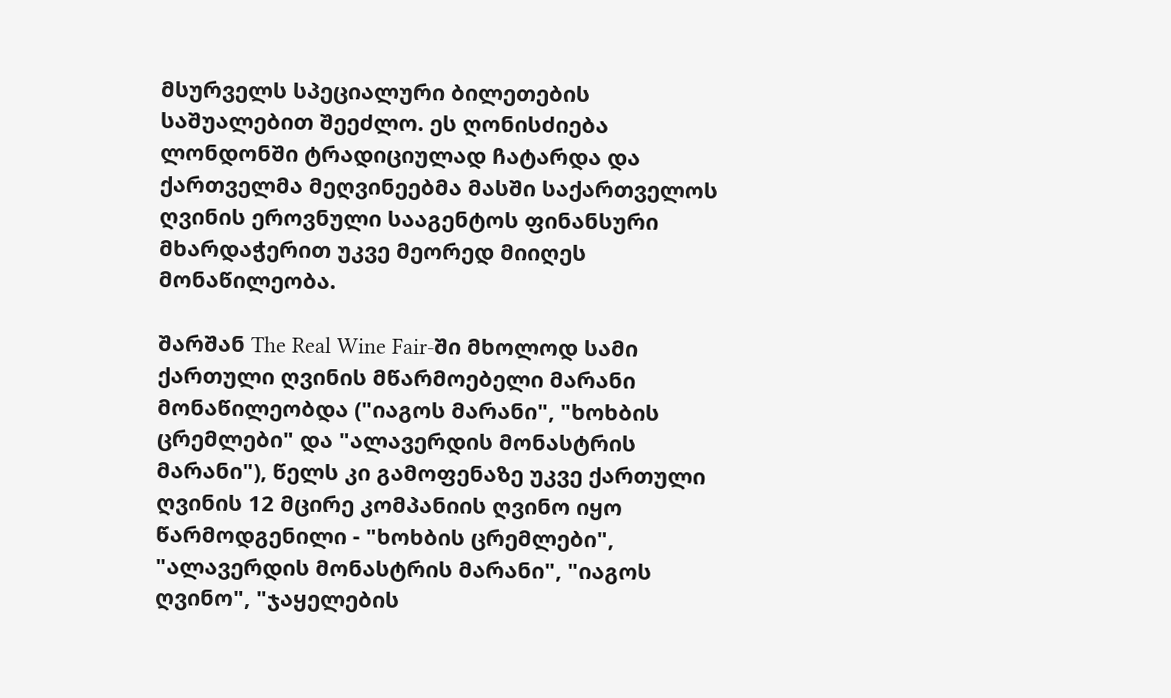მსურველს სპეციალური ბილეთების საშუალებით შეეძლო. ეს ღონისძიება ლონდონში ტრადიციულად ჩატარდა და ქართველმა მეღვინეებმა მასში საქართველოს ღვინის ეროვნული სააგენტოს ფინანსური მხარდაჭერით უკვე მეორედ მიიღეს მონაწილეობა.

შარშან The Real Wine Fair-ში მხოლოდ სამი ქართული ღვინის მწარმოებელი მარანი მონაწილეობდა ("იაგოს მარანი", "ხოხბის ცრემლები" და "ალავერდის მონასტრის მარანი"), წელს კი გამოფენაზე უკვე ქართული ღვინის 12 მცირე კომპანიის ღვინო იყო წარმოდგენილი - "ხოხბის ცრემლები", "ალავერდის მონასტრის მარანი", "იაგოს ღვინო", "ჯაყელების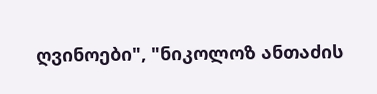ღვინოები", "ნიკოლოზ ანთაძის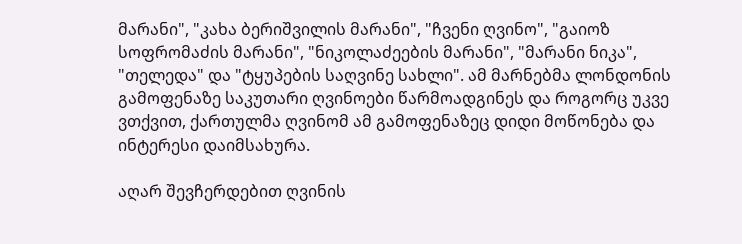მარანი", "კახა ბერიშვილის მარანი", "ჩვენი ღვინო", "გაიოზ სოფრომაძის მარანი", "ნიკოლაძეების მარანი", "მარანი ნიკა", "თელედა" და "ტყუპების საღვინე სახლი". ამ მარნებმა ლონდონის გამოფენაზე საკუთარი ღვინოები წარმოადგინეს და როგორც უკვე ვთქვით, ქართულმა ღვინომ ამ გამოფენაზეც დიდი მოწონება და ინტერესი დაიმსახურა.

აღარ შევჩერდებით ღვინის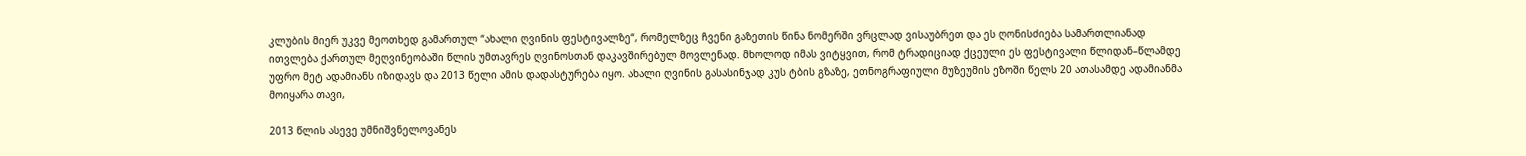კლუბის მიერ უკვე მეოთხედ გამართულ “ახალი ღვინის ფესტივალზე“, რომელზეც ჩვენი გაზეთის წინა ნომერში ვრცლად ვისაუბრეთ და ეს ღონისძიება სამართლიანად ითვლება ქართულ მეღვინეობაში წლის უმთავრეს ღვინოსთან დაკავშირებულ მოვლენად. მხოლოდ იმას ვიტყვით, რომ ტრადიციად ქცეული ეს ფესტივალი წლიდან–წლამდე უფრო მეტ ადამიანს იზიდავს და 2013 წელი ამის დადასტურება იყო. ახალი ღვინის გასასინჯად კუს ტბის გზაზე, ეთნოგრაფიული მუზეუმის ეზოში წელს 20 ათასამდე ადამიანმა მოიყარა თავი,

2013 წლის ასევე უმნიშვნელოვანეს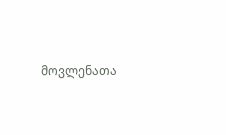მოვლენათა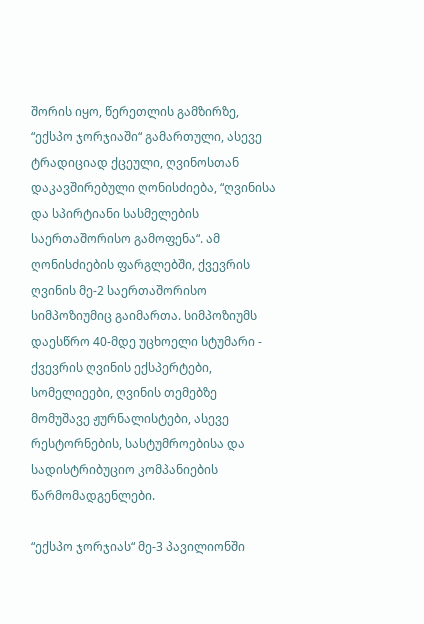შორის იყო, წერეთლის გამზირზე, “ექსპო ჯორჯიაში“ გამართული, ასევე ტრადიციად ქცეული, ღვინოსთან დაკავშირებული ღონისძიება, “ღვინისა და სპირტიანი სასმელების საერთაშორისო გამოფენა“. ამ ღონისძიების ფარგლებში, ქვევრის ღვინის მე-2 საერთაშორისო სიმპოზიუმიც გაიმართა. სიმპოზიუმს დაესწრო 40-მდე უცხოელი სტუმარი - ქვევრის ღვინის ექსპერტები, სომელიეები, ღვინის თემებზე მომუშავე ჟურნალისტები, ასევე რესტორნების, სასტუმროებისა და სადისტრიბუციო კომპანიების წარმომადგენლები.

“ექსპო ჯორჯიას“ მე-3 პავილიონში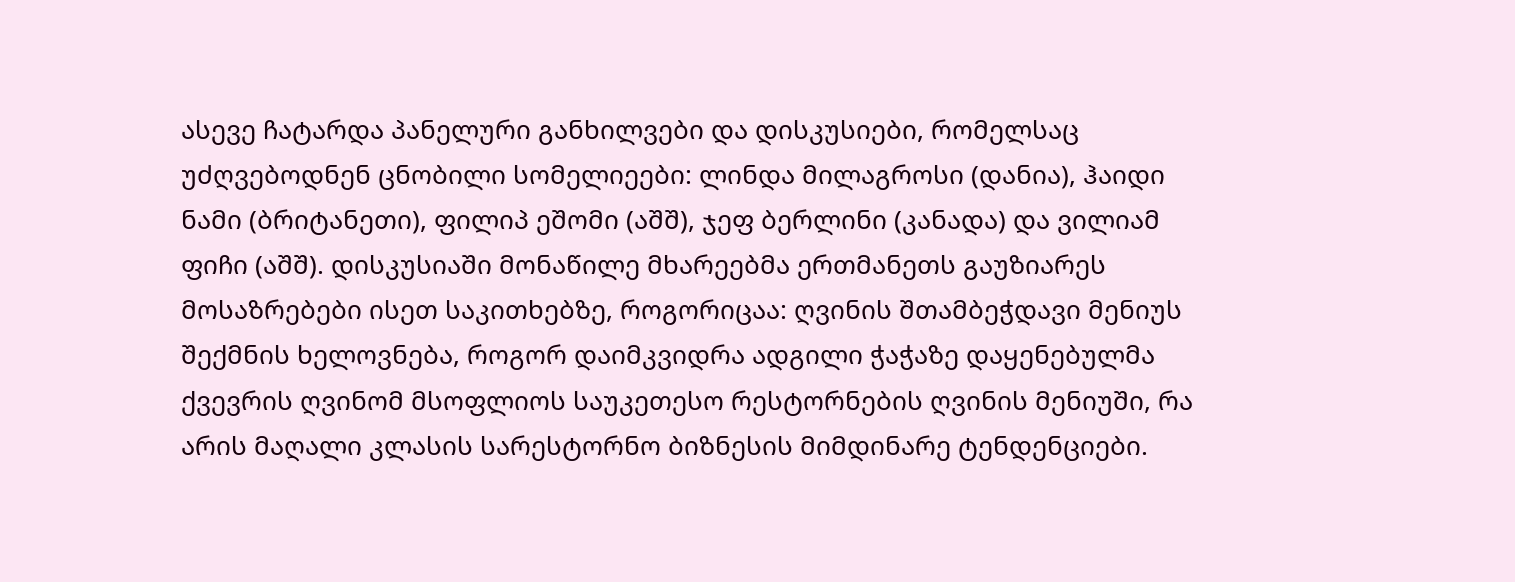ასევე ჩატარდა პანელური განხილვები და დისკუსიები, რომელსაც უძღვებოდნენ ცნობილი სომელიეები: ლინდა მილაგროსი (დანია), ჰაიდი ნამი (ბრიტანეთი), ფილიპ ეშომი (აშშ), ჯეფ ბერლინი (კანადა) და ვილიამ ფიჩი (აშშ). დისკუსიაში მონაწილე მხარეებმა ერთმანეთს გაუზიარეს მოსაზრებები ისეთ საკითხებზე, როგორიცაა: ღვინის შთამბეჭდავი მენიუს შექმნის ხელოვნება, როგორ დაიმკვიდრა ადგილი ჭაჭაზე დაყენებულმა ქვევრის ღვინომ მსოფლიოს საუკეთესო რესტორნების ღვინის მენიუში, რა არის მაღალი კლასის სარესტორნო ბიზნესის მიმდინარე ტენდენციები.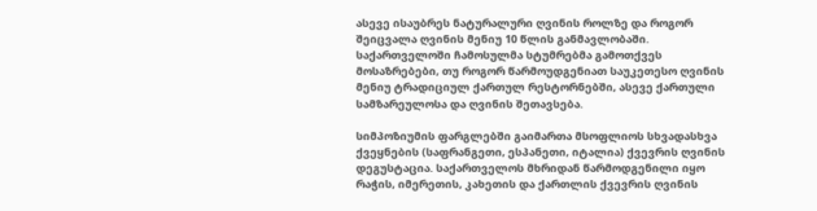ასევე ისაუბრეს ნატურალური ღვინის როლზე და როგორ შეიცვალა ღვინის მენიუ 10 წლის განმავლობაში. საქართველოში ჩამოსულმა სტუმრებმა გამოთქვეს მოსაზრებები, თუ როგორ წარმოუდგენიათ საუკეთესო ღვინის მენიუ ტრადიციულ ქართულ რესტორნებში, ასევე ქართული სამზარეულოსა და ღვინის შეთავსება.

სიმპოზიუმის ფარგლებში გაიმართა მსოფლიოს სხვადასხვა ქვეყნების (საფრანგეთი, ესპანეთი, იტალია) ქვევრის ღვინის დეგუსტაცია. საქართველოს მხრიდან წარმოდგენილი იყო რაჭის, იმერეთის, კახეთის და ქართლის ქვევრის ღვინის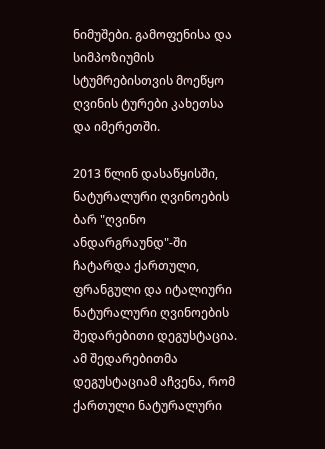ნიმუშები. გამოფენისა და სიმპოზიუმის სტუმრებისთვის მოეწყო ღვინის ტურები კახეთსა და იმერეთში.

2013 წლინ დასაწყისში, ნატურალური ღვინოების ბარ "ღვინო ანდარგრაუნდ"-ში ჩატარდა ქართული, ფრანგული და იტალიური ნატურალური ღვინოების შედარებითი დეგუსტაცია. ამ შედარებითმა დეგუსტაციამ აჩვენა, რომ ქართული ნატურალური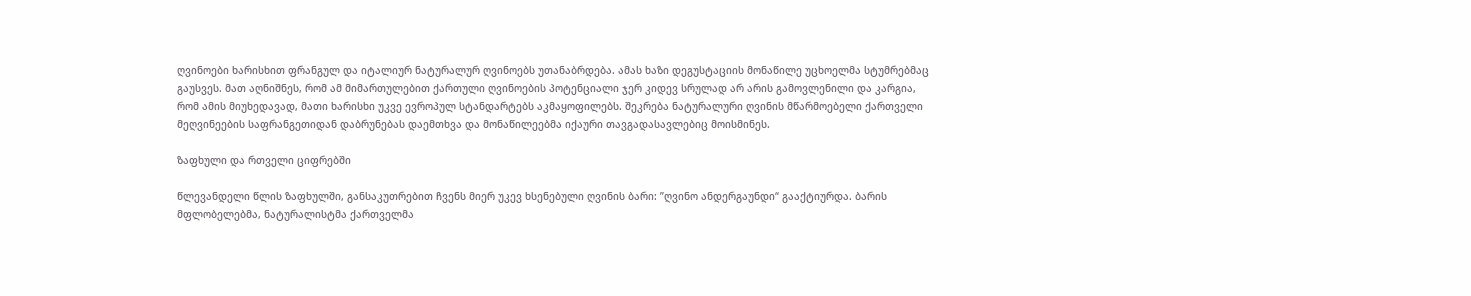ღვინოები ხარისხით ფრანგულ და იტალიურ ნატურალურ ღვინოებს უთანაბრდება. ამას ხაზი დეგუსტაციის მონაწილე უცხოელმა სტუმრებმაც გაუსვეს. მათ აღნიშნეს, რომ ამ მიმართულებით ქართული ღვინოების პოტენციალი ჯერ კიდევ სრულად არ არის გამოვლენილი და კარგია, რომ ამის მიუხედავად, მათი ხარისხი უკვე ევროპულ სტანდარტებს აკმაყოფილებს. შეკრება ნატურალური ღვინის მწარმოებელი ქართველი მეღვინეების საფრანგეთიდან დაბრუნებას დაემთხვა და მონაწილეებმა იქაური თავგადასავლებიც მოისმინეს.

ზაფხული და რთველი ციფრებში

წლევანდელი წლის ზაფხულში, განსაკუთრებით ჩვენს მიერ უკევ ხსენებული ღვინის ბარი: ”ღვინო ანდერგაუნდი“ გააქტიურდა. ბარის მფლობელებმა, ნატურალისტმა ქართველმა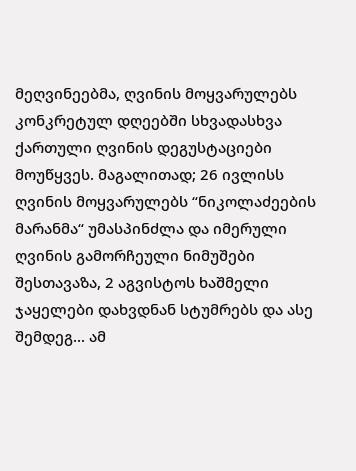მეღვინეებმა, ღვინის მოყვარულებს კონკრეტულ დღეებში სხვადასხვა ქართული ღვინის დეგუსტაციები მოუწყვეს. მაგალითად; 26 ივლისს ღვინის მოყვარულებს “ნიკოლაძეების მარანმა“ უმასპინძლა და იმერული ღვინის გამორჩეული ნიმუშები შესთავაზა, 2 აგვისტოს ხაშმელი ჯაყელები დახვდნან სტუმრებს და ასე შემდეგ... ამ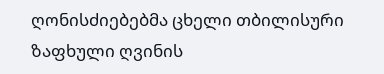ღონისძიებებმა ცხელი თბილისური ზაფხული ღვინის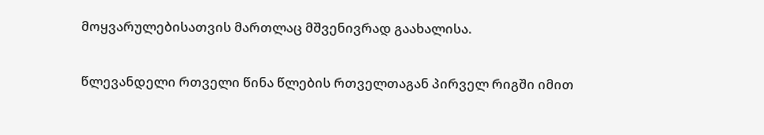მოყვარულებისათვის მართლაც მშვენივრად გაახალისა.

წლევანდელი რთველი წინა წლების რთველთაგან პირველ რიგში იმით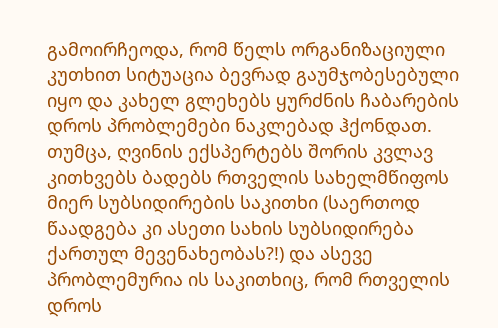გამოირჩეოდა, რომ წელს ორგანიზაციული კუთხით სიტუაცია ბევრად გაუმჯობესებული იყო და კახელ გლეხებს ყურძნის ჩაბარების დროს პრობლემები ნაკლებად ჰქონდათ. თუმცა, ღვინის ექსპერტებს შორის კვლავ კითხვებს ბადებს რთველის სახელმწიფოს მიერ სუბსიდირების საკითხი (საერთოდ წაადგება კი ასეთი სახის სუბსიდირება ქართულ მევენახეობას?!) და ასევე პრობლემურია ის საკითხიც, რომ რთველის დროს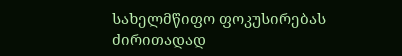სახელმწიფო ფოკუსირებას ძირითადად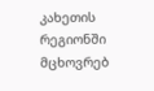კახეთის რეგიონში მცხოვრებ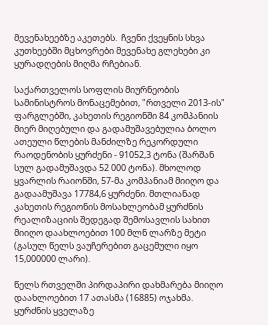მევენახეებზე აკეთებს.  ჩვენი ქვეყნის სხვა კუთხეებში მცხოვრები მევენახე გლეხები კი ყურადღების მიღმა რჩებიან.

საქართველოს სოფლის მიურნეობის სამინისტროს მონაცემებით, "რთველი 2013-ის" ფარგლებში, კახეთის რეგიონში 84 კომპანიის მიერ მიღებული და გადამუშავებულია ბოლო ათეული წლების მანძილზე რეკორდული რაოდენობის ყურძენი - 91052,3 ტონა (შარშან სულ გადამუშავდა 52 000 ტონა). მხოლოდ ყვარლის რაიონში, 57-მა კომპანიამ მიიღო და გადაამუშავა 17784,6 ყურძენი. მთლიანად კახეთის რეგიონის მოსახლეობამ ყურძნის რეალიზაციის შედეგად შემოსავლის სახით მიიღო დაახლოებით 100 მლნ ლარზე მეტი (გასულ წელს ვაუჩერებით გაცემული იყო 15,000000 ლარი).

წელს რთველში პირდაპირი დახმარება მიიღო დაახლოებით 17 ათასმა (16885) ოჯახმა. ყურძნის ყველაზე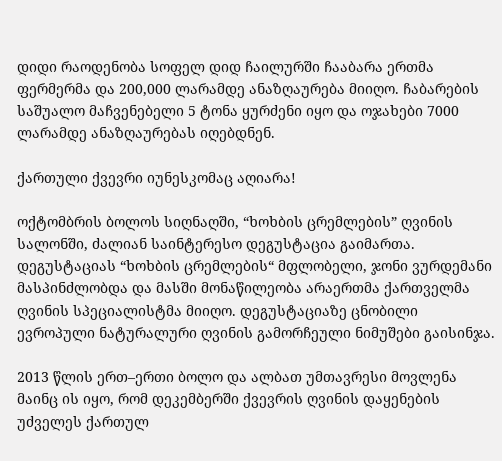დიდი რაოდენობა სოფელ დიდ ჩაილურში ჩააბარა ერთმა ფერმერმა და 200,000 ლარამდე ანაზღაურება მიიღო. ჩაბარების საშუალო მაჩვენებელი 5 ტონა ყურძენი იყო და ოჯახები 7000 ლარამდე ანაზღაურებას იღებდნენ.

ქართული ქვევრი იუნესკომაც აღიარა!

ოქტომბრის ბოლოს სიღნაღში, “ხოხბის ცრემლების” ღვინის სალონში, ძალიან საინტერესო დეგუსტაცია გაიმართა. დეგუსტაციას “ხოხბის ცრემლების“ მფლობელი, ჯონი ვურდემანი მასპინძლობდა და მასში მონაწილეობა არაერთმა ქართველმა ღვინის სპეციალისტმა მიიღო. დეგუსტაციაზე ცნობილი ევროპული ნატურალური ღვინის გამორჩეული ნიმუშები გაისინჯა.

2013 წლის ერთ–ერთი ბოლო და ალბათ უმთავრესი მოვლენა მაინც ის იყო, რომ დეკემბერში ქვევრის ღვინის დაყენების უძველეს ქართულ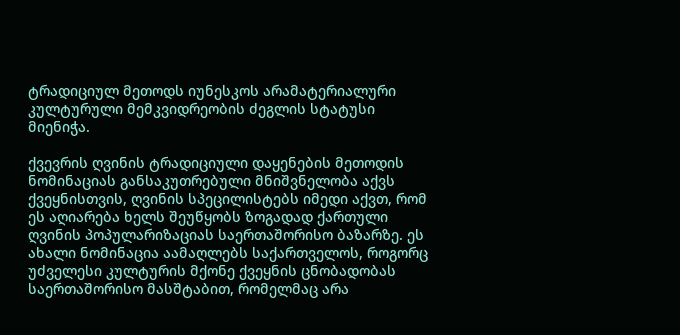ტრადიციულ მეთოდს იუნესკოს არამატერიალური კულტურული მემკვიდრეობის ძეგლის სტატუსი მიენიჭა.

ქვევრის ღვინის ტრადიციული დაყენების მეთოდის ნომინაციას განსაკუთრებული მნიშვნელობა აქვს ქვეყნისთვის, ღვინის სპეცილისტებს იმედი აქვთ, რომ ეს აღიარება ხელს შეუწყობს ზოგადად ქართული ღვინის პოპულარიზაციას საერთაშორისო ბაზარზე. ეს ახალი ნომინაცია აამაღლებს საქართველოს, როგორც უძველესი კულტურის მქონე ქვეყნის ცნობადობას საერთაშორისო მასშტაბით, რომელმაც არა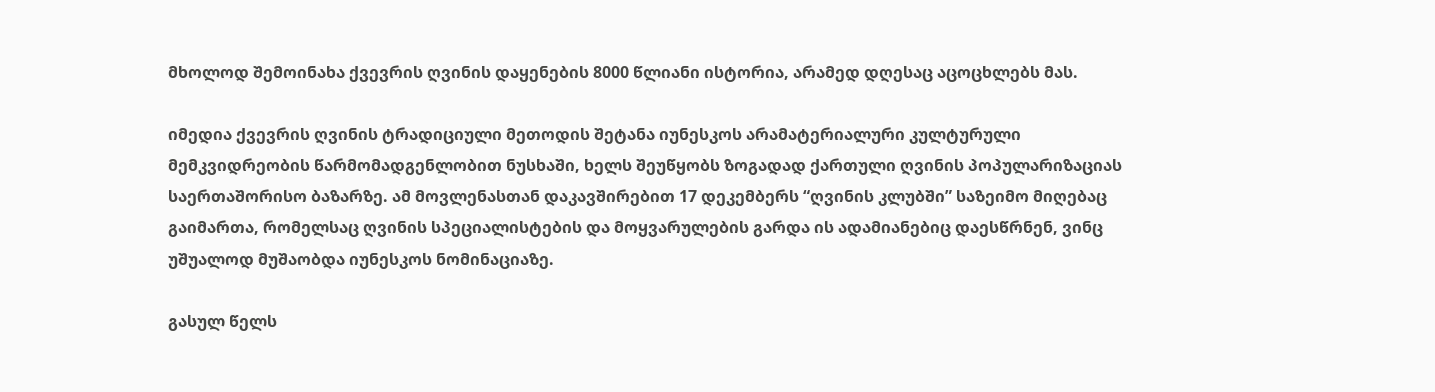მხოლოდ შემოინახა ქვევრის ღვინის დაყენების 8000 წლიანი ისტორია, არამედ დღესაც აცოცხლებს მას.

იმედია ქვევრის ღვინის ტრადიციული მეთოდის შეტანა იუნესკოს არამატერიალური კულტურული მემკვიდრეობის წარმომადგენლობით ნუსხაში, ხელს შეუწყობს ზოგადად ქართული ღვინის პოპულარიზაციას საერთაშორისო ბაზარზე. ამ მოვლენასთან დაკავშირებით 17 დეკემბერს “ღვინის კლუბში” საზეიმო მიღებაც გაიმართა, რომელსაც ღვინის სპეციალისტების და მოყვარულების გარდა ის ადამიანებიც დაესწრნენ, ვინც უშუალოდ მუშაობდა იუნესკოს ნომინაციაზე.

გასულ წელს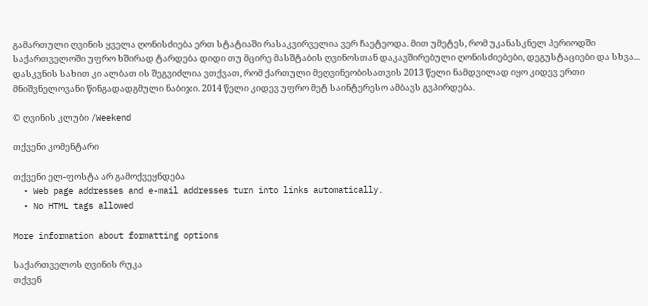გამართული ღვინის ყველა ღონისძიება ერთ სტატიაში რასაკვირველია ვერ ჩაეტეოდა. მით უმეტეს, რომ უკანასკნელ პერიოდში საქართველოში უფრო ხშირად ტარდება დიდი თუ მცირე მასშტაბის ღვინოსთან დაკავშირებული ღონისძიებები, დეგუსტაციები და სხვა... დასკვნის სახით კი ალბათ ის შეგვიძლია ვთქვათ, რომ ქართული მეღვინეობისათვის 2013 წელი ნამდვილად იყო კიდევ ერთი მნიშვნელოვანი წინგადადგმული ნაბიჯი. 2014 წელი კიდევ უფრო მეტ საინტერესო ამბავს გვპირდება.

© ღვინის კლუბი /Weekend

თქვენი კომენტარი

თქვენი ელ-ფოსტა არ გამოქვეყნდება
  • Web page addresses and e-mail addresses turn into links automatically.
  • No HTML tags allowed

More information about formatting options

საქართველოს ღვინის რუკა
თქვენ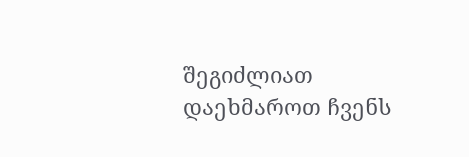შეგიძლიათ დაეხმაროთ ჩვენს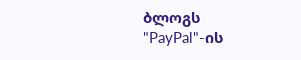ბლოგს "PayPal"-ის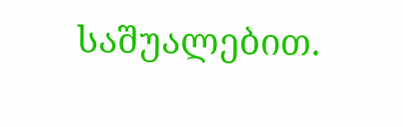საშუალებით.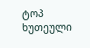ტოპ ხუთეული